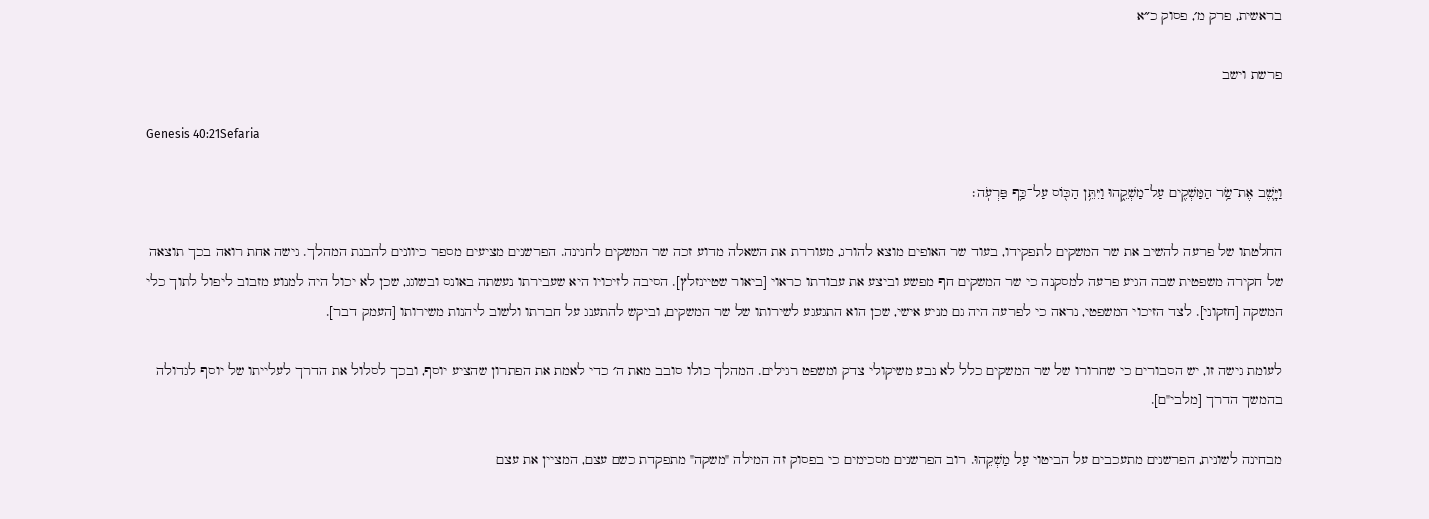בראשית, פרק מ׳, פסוק כ״א

פרשת וישב

Genesis 40:21Sefaria

וַיָּ֛שֶׁב אֶת־שַׂ֥ר הַמַּשְׁקִ֖ים עַל־מַשְׁקֵ֑הוּ וַיִּתֵּ֥ן הַכּ֖וֹס עַל־כַּ֥ף פַּרְעֹֽה׃

החלטתו של פרעה להשיב את שר המשקים לתפקידו, בעוד שר האופים מוצא להורג, מעוררת את השאלה מדוע זכה שר המשקים לחנינה. הפרשנים מציעים מספר כיוונים להבנת המהלך. גישה אחת רואה בכך תוצאה של חקירה משפטית שבה הגיע פרעה למסקנה כי שר המשקים חף מפשע וביצע את עבודתו כראוי [ביאור שטיינזלץ]. הסיבה לזיכויו היא שעבירתו נעשתה באונס ובשוגג, שכן לא יכול היה למנוע מזבוב ליפול לתוך כלי המשקה [חזקוני]. לצד הזיכוי המשפטי, נראה כי לפרעה היה גם מניע אישי, שכן הוא התגעגע לשירותו של שר המשקים, וביקש להתענג על חברתו ולשוב ליהנות משירותו [העמק דבר].

לעומת גישה זו, יש הסבורים כי שחרורו של שר המשקים כלל לא נבע משיקולי צדק ומשפט רגילים. המהלך כולו סובב מאת ה׳ כדי לאמת את הפתרון שהציע יוסף, ובכך לסלול את הדרך לעלייתו של יוסף לגדולה בהמשך הדרך [מלבי"ם].

מבחינה לשונית, הפרשנים מתעכבים על הביטוי עַל מַשְׁקֵהוּ. רוב הפרשנים מסכימים כי בפסוק זה המילה "משקה" מתפקדת כשם עצם, המציין את עצם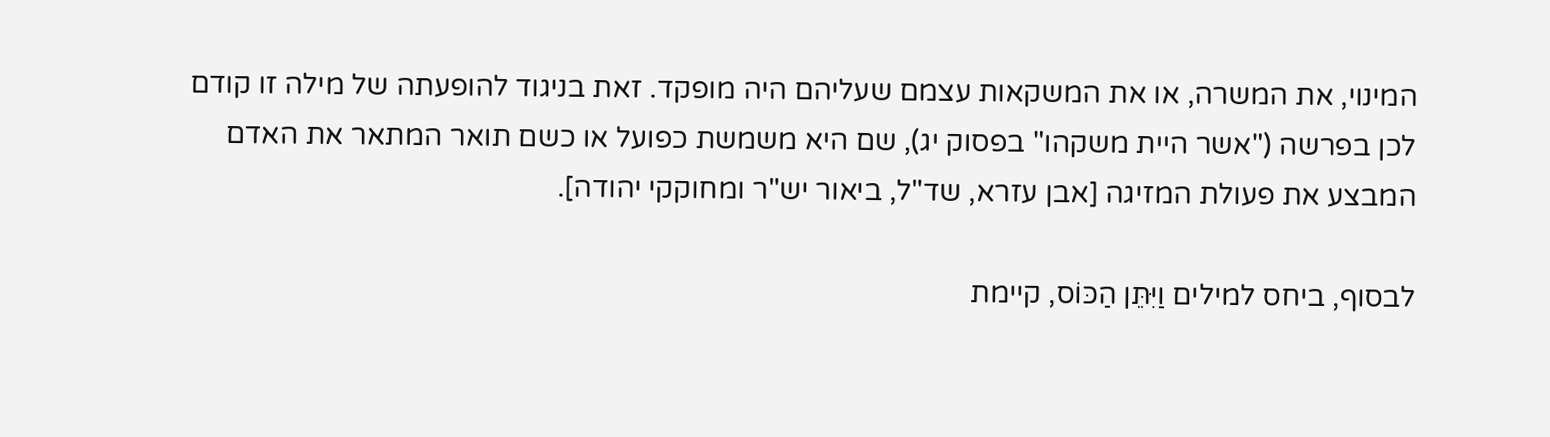המינוי, את המשרה, או את המשקאות עצמם שעליהם היה מופקד. זאת בניגוד להופעתה של מילה זו קודם לכן בפרשה ("אשר היית משקהו" בפסוק יג), שם היא משמשת כפועל או כשם תואר המתאר את האדם המבצע את פעולת המזיגה [אבן עזרא, שד"ל, ביאור יש"ר ומחוקקי יהודה].

לבסוף, ביחס למילים וַיִּתֵּן הַכּוֹס, קיימת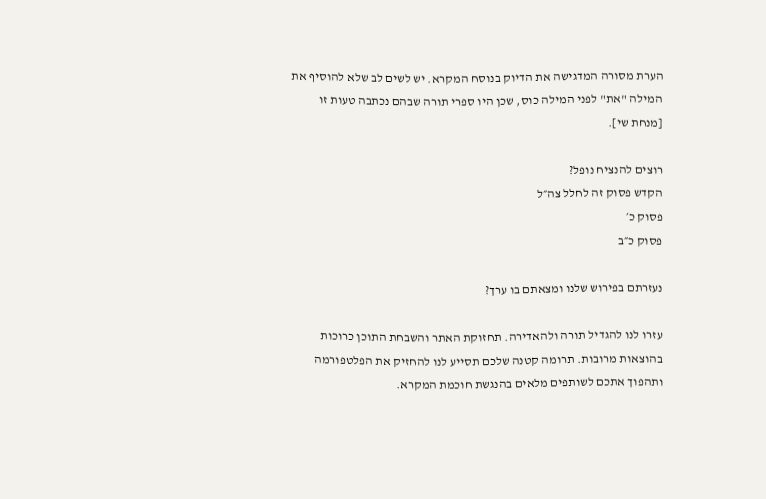הערת מסורה המדגישה את הדיוק בנוסח המקרא. יש לשים לב שלא להוסיף את המילה "את" לפני המילה כוס, שכן היו ספרי תורה שבהם נכתבה טעות זו [מנחת שי].

רוצים להנציח נופל?
הקדש פסוק זה לחלל צה״ל
פסוק כ׳
פסוק כ״ב

נעזרתם בפירוש שלנו ומצאתם בו ערך?

עזרו לנו להגדיל תורה ולהאדירה. תחזוקת האתר והשבחת התוכן כרוכות בהוצאות מרובות. תרומה קטנה שלכם תסייע לנו להחזיק את הפלטפורמה ותהפוך אתכם לשותפים מלאים בהנגשת חוכמת המקרא.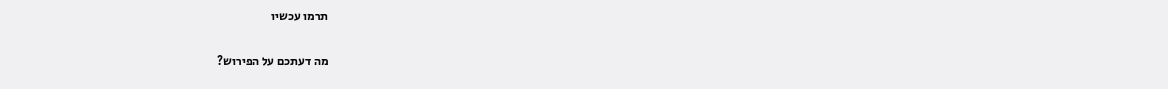תרמו עכשיו

מה דעתכם על הפירוש?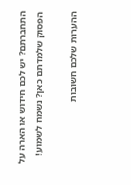התחברתם? יש לכם חידוש או הארה על הפסוק שלמדתם כאן? נשמח לשמוע!

ההערות שלכם חשובות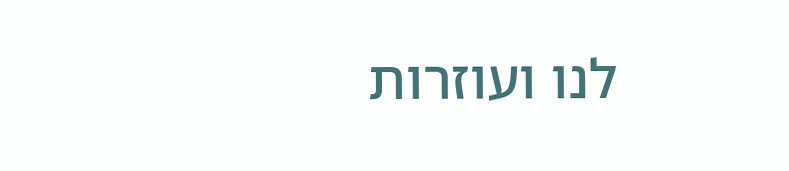לנו ועוזרות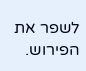לשפר את הפירוש.